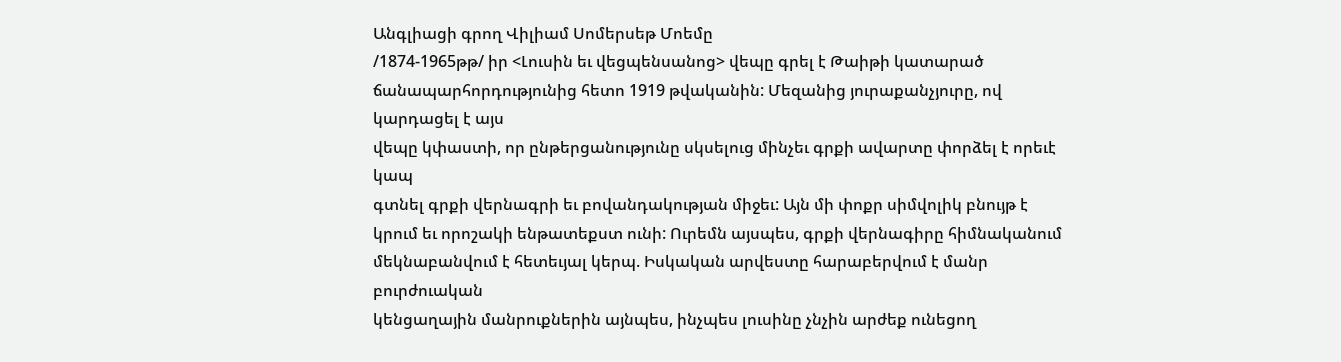Անգլիացի գրող Վիլիամ Սոմերսեթ Մոեմը
/1874-1965թթ/ իր <Լուսին եւ վեցպենսանոց> վեպը գրել է Թաիթի կատարած
ճանապարհորդությունից հետո 1919 թվականին: Մեզանից յուրաքանչյուրը, ով կարդացել է այս
վեպը կփաստի, որ ընթերցանությունը սկսելուց մինչեւ գրքի ավարտը փորձել է որեւէ կապ
գտնել գրքի վերնագրի եւ բովանդակության միջեւ: Այն մի փոքր սիմվոլիկ բնույթ է
կրում եւ որոշակի ենթատեքստ ունի: Ուրեմն այսպես, գրքի վերնագիրը հիմնականում
մեկնաբանվում է հետեւյալ կերպ. Իսկական արվեստը հարաբերվում է մանր բուրժուական
կենցաղային մանրուքներին այնպես, ինչպես լուսինը չնչին արժեք ունեցող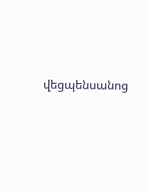վեցպենսանոց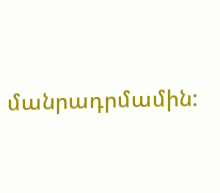մանրադրմամին: